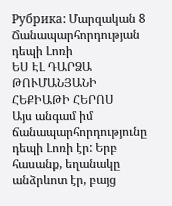Рубрика: Մարզական 8
Ճանապարհորդության դեպի Լոռի
ԵՍ ԷԼ ԴԱՐՁԱ ԹՈՒՄԱՆՅԱՆԻ ՀԵՔԻԱԹԻ ՀԵՐՈՍ
Այս անգամ իմ ճանապարհորդությունը դեպի Լոռի էր: Երբ հասանք, եղանակը անձրևոտ էր, բայց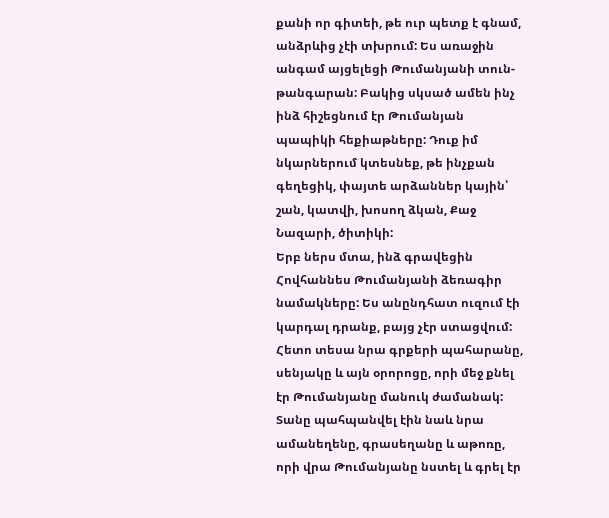քանի որ գիտեի, թե ուր պետք է գնամ, անձրևից չէի տխրում: Ես առաջին անգամ այցելեցի Թումանյանի տուն-թանգարան: Բակից սկսած ամեն ինչ ինձ հիշեցնում էր Թումանյան պապիկի հեքիաթները: Դուք իմ նկարներում կտեսնեք, թե ինչքան գեղեցիկ, փայտե արձաններ կային՝ շան, կատվի, խոսող ձկան, Քաջ Նազարի, ծիտիկի:
Երբ ներս մտա, ինձ գրավեցին Հովհաննես Թումանյանի ձեռագիր նամակները: Ես անընդհատ ուզում էի կարդալ դրանք, բայց չէր ստացվում: Հետո տեսա նրա գրքերի պահարանը, սենյակը և այն օրորոցը, որի մեջ քնել էր Թումանյանը մանուկ ժամանակ: Տանը պահպանվել էին նաև նրա ամանեղենը, գրասեղանը և աթոռը, որի վրա Թումանյանը նստել և գրել էր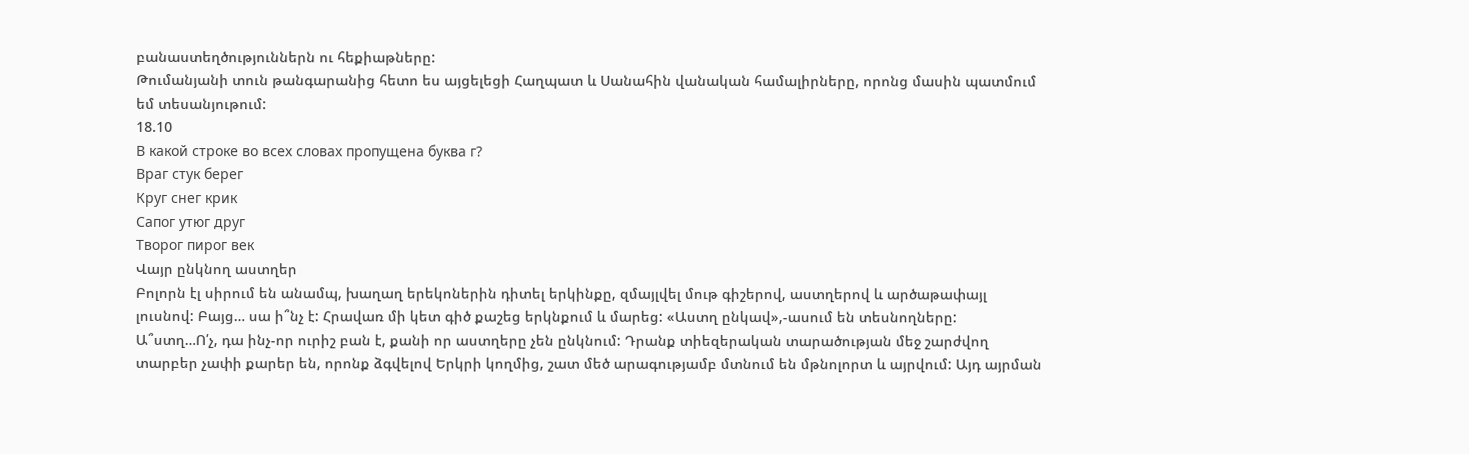բանաստեղծություններն ու հեքիաթները:
Թումանյանի տուն թանգարանից հետո ես այցելեցի Հաղպատ և Սանահին վանական համալիրները, որոնց մասին պատմում եմ տեսանյութում:
18.10
В какой строке во всех словах пропущена буква г?
Враг стук берег
Круг снег крик
Сапог утюг друг
Творог пирог век
Վայր ընկնող աստղեր
Բոլորն էլ սիրում են անամպ, խաղաղ երեկոներին դիտել երկինքը, զմայլվել մութ գիշերով, աստղերով և արծաթափայլ լուսնով: Բայց… սա ի՞նչ է: Հրավառ մի կետ գիծ քաշեց երկնքում և մարեց: «Աստղ ընկավ»,-ասում են տեսնողները:
Ա՞ստղ…Ո՛չ, դա ինչ-որ ուրիշ բան է, քանի որ աստղերը չեն ընկնում: Դրանք տիեզերական տարածության մեջ շարժվող տարբեր չափի քարեր են, որոնք ձգվելով Երկրի կողմից, շատ մեծ արագությամբ մտնում են մթնոլորտ և այրվում: Այդ այրման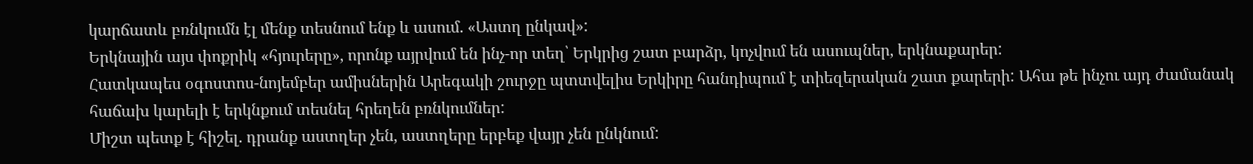կարճատև բռնկումն էլ մենք տեսնում ենք և ասում. «Աստղ ընկավ»:
Երկնային այս փոքրիկ «հյուրերը», որոնք այրվում են ինչ-որ տեղ՝ Երկրից շատ բարձր, կոչվում են ասուպներ, երկնաքարեր:
Հատկապես օգոստոս-նոյեմբեր ամիսներին Արեգակի շուրջը պտտվելիս Երկիրը հանդիպում է տիեզերական շատ քարերի: Ահա թե ինչու այդ ժամանակ հաճախ կարելի է երկնքում տեսնել հրեղեն բռնկումներ:
Միշտ պետք է հիշել. դրանք աստղեր չեն, աստղերը երբեք վայր չեն ընկնում: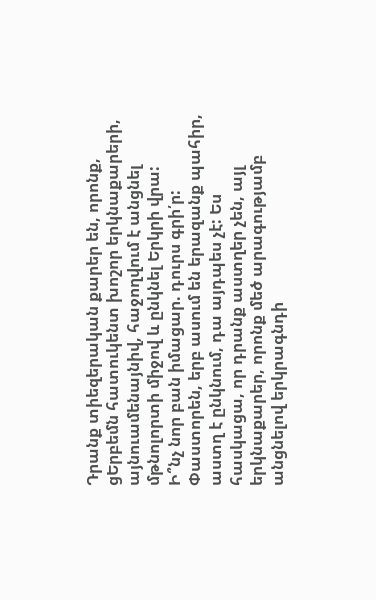Դրանք տիեզերական քարեր են, որոնք, ցԵրբեմն հատուկենտ խոշոր երկնաքարերի, այնուամենայնիվ, հաջողվում է անցնել մթնոլորտի միջով և ընկնել Երկրի վրա:
Ի՞նչ նոր բան իմացար. դուրս գրի՛ր:
Փաստորեն, երբ ասում են երազանք պահիր, աստղ է ընկնում, դա այդպես չէ: Ես հասկացա, որ դրանք աստղեր չեն, այլ երկնաքարեր, որոնք մեծ արագությամբ անցնելով երկրագնդի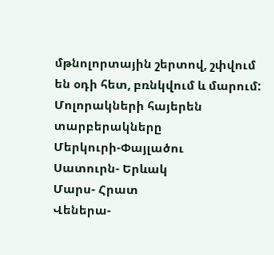մթնոլորտային շերտով, շփվում են օդի հետ, բռնկվում և մարում:
Մոլորակների հայերեն տարբերակները
Մերկուրի-Փայլածու
Սատուրն- Երևակ
Մարս- Հրատ
Վեներա-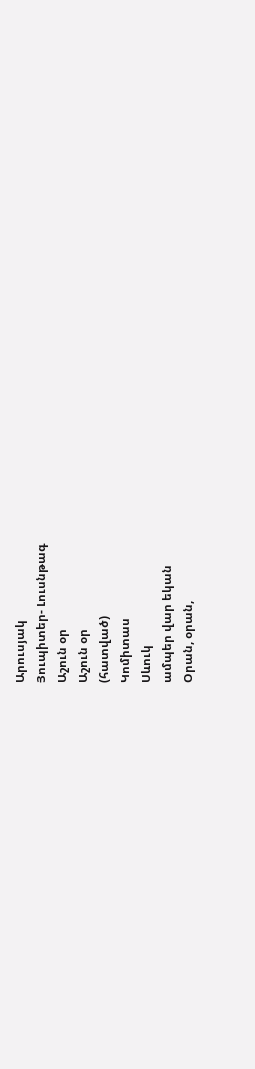Արուսյակ
Յուպիտեր- Լուսնթագ
Աշուն օր
Աշուն օր
(հատված)
Կոմիտաս
Սևուկ
ամպեր վար եկան
Օրան, օրան,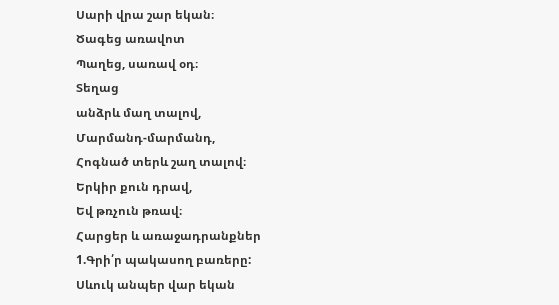Սարի վրա շար եկան։
Ծագեց առավոտ
Պաղեց, սառավ օդ։
Տեղաց
անձրև մաղ տալով,
Մարմանդ-մարմանդ,
Հոգնած տերև շաղ տալով։
Երկիր քուն դրավ,
Եվ թռչուն թռավ։
Հարցեր և առաջադրանքներ
1.Գրի՛ր պակասող բառերը:
Սևուկ անպեր վար եկան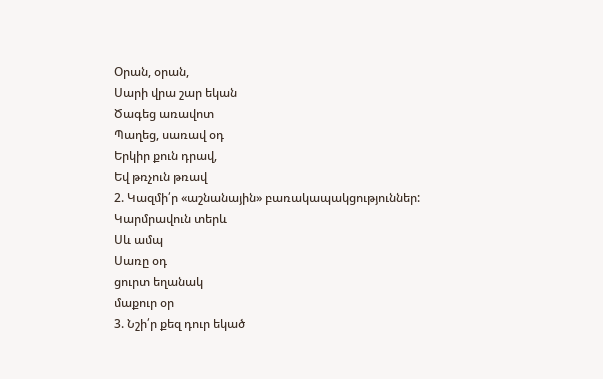Օրան, օրան,
Սարի վրա շար եկան
Ծագեց առավոտ
Պաղեց, սառավ օդ
Երկիր քուն դրավ,
Եվ թռչուն թռավ
2. Կազմի՛ր «աշնանային» բառակապակցություններ:
Կարմրավուն տերև
Սև ամպ
Սառը օդ
ցուրտ եղանակ
մաքուր օր
3. Նշի՛ր քեզ դուր եկած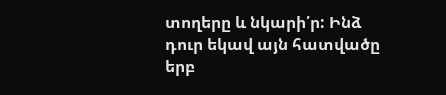տողերը և նկարի՛ր: Ինձ դուր եկավ այն հատվածը երբ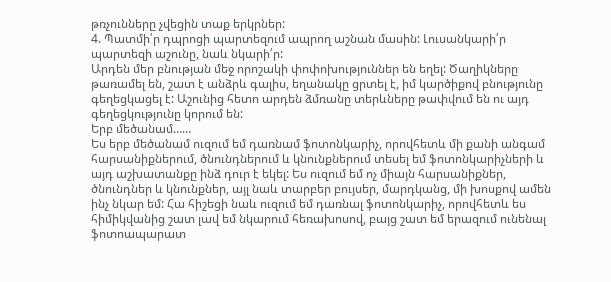թռչունները չվեցին տաք երկրներ:
4. Պատմի՛ր դպրոցի պարտեզում ապրող աշնան մասին: Լուսանկարի՛ր պարտեզի աշունը, նաև նկարի՛ր:
Արդեն մեր բնության մեջ որոշակի փոփոխություններ են եղել: Ծաղիկները թառամել են, շատ է անձրև գալիս, եղանակը ցրտել է, իմ կարծիքով բնությունը գեղեցկացել է: Աշունից հետո արդեն ձմռանը տերևները թափվում են ու այդ գեղեցկությունը կորում են:
Երբ մեծանամ……
Ես երբ մեծանամ ուզում եմ դառնամ ֆոտոնկարիչ, որովհետև մի քանի անգամ հարսանիքներում, ծնունդներում և կնունքներում տեսել եմ ֆոտոնկարիչների և այդ աշխատանքը ինձ դուր է եկել: Ես ուզում եմ ոչ միայն հարսանիքներ, ծնունդներ և կնունքներ, այլ նաև տարբեր բույսեր, մարդկանց, մի խոսքով ամեն ինչ նկար եմ: Հա հիշեցի նաև ուզում եմ դառնալ ֆոտոնկարիչ, որովհետև ես հիմիկվանից շատ լավ եմ նկարում հեռախոսով, բայց շատ եմ երազում ունենալ ֆոտոապարատ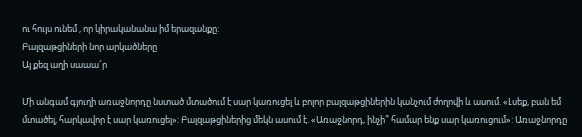ու հույս ունեմ , որ կիրականանա իմ երազանքը:
Բալզաթցիների նոր արկածները
Այ քեզ աղի սաաա՜ր

Մի անգամ գյուղի առաջնորդը նստած մտածում է սար կառուցել և բոլոր բալզաթցիներին կանչում ժողովի և ասում. «Լսեք, բան եմ մտածել, հարկավոր է սար կառուցել»: Բալզաթցիներից մեկն ասում է. «Առաջնորդ, ինչի՞ համար ենք սար կառուցում»: Առաջնորդը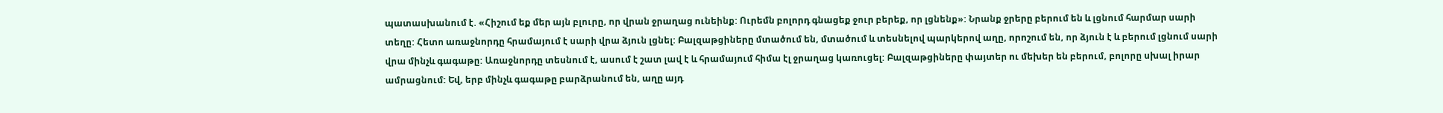պատասխանում է. «Հիշում եք մեր այն բլուրը, որ վրան ջրաղաց ունեինք: Ուրեմն բոլորդ գնացեք ջուր բերեք, որ լցնենք»: Նրանք ջրերը բերում են և լցնում հարմար սարի տեղը: Հետո առաջնորդը հրամայում է սարի վրա ձյուն լցնել: Բալզաթցիները մտածում են, մտածում և տեսնելով պարկերով աղը, որոշում են, որ ձյուն է և բերում լցնում սարի վրա մինչև գագաթը: Առաջնորդը տեսնում է, ասում է շատ լավ է և հրամայում հիմա էլ ջրաղաց կառուցել: Բալզաթցիները փայտեր ու մեխեր են բերում, բոլորը սխալ իրար ամրացնում: Եվ, երբ մինչև գագաթը բարձրանում են, աղը այդ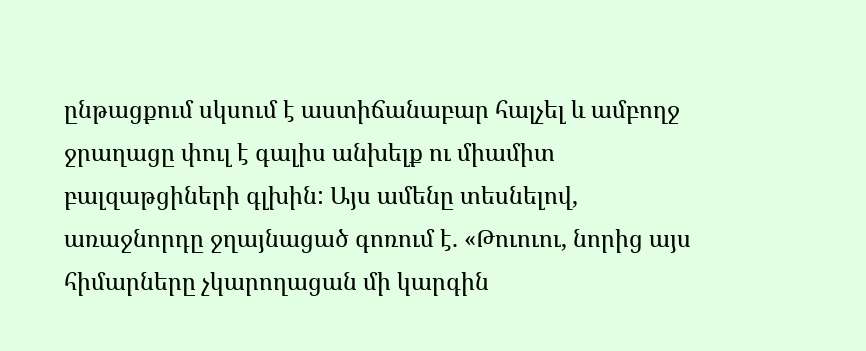ընթացքում սկսում է աստիճանաբար հալչել և ամբողջ ջրաղացը փուլ է գալիս անխելք ու միամիտ բալզաթցիների գլխին: Այս ամենը տեսնելով, առաջնորդը ջղայնացած գոռում է. «Թուուու, նորից այս հիմարները չկարողացան մի կարգին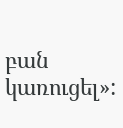բան կառուցել»: